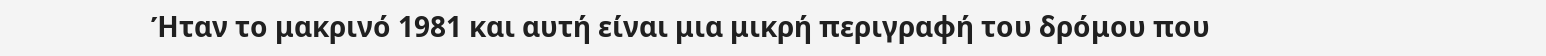Ήταν το μακρινό 1981 και αυτή είναι μια μικρή περιγραφή του δρόμου που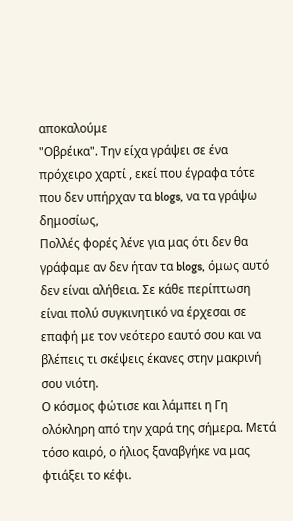αποκαλούμε
"Οβρέικα". Την είχα γράψει σε ένα πρόχειρο χαρτί , εκεί που έγραφα τότε που δεν υπήρχαν τα blogs, να τα γράψω δημοσίως,
Πολλές φορές λένε για μας ότι δεν θα γράφαμε αν δεν ήταν τα blogs, όμως αυτό δεν είναι αλήθεια. Σε κάθε περίπτωση είναι πολύ συγκινητικό να έρχεσαι σε επαφή με τον νεότερο εαυτό σου και να βλέπεις τι σκέψεις έκανες στην μακρινή σου νιότη.
Ο κόσμος φώτισε και λάμπει η Γη ολόκληρη από την χαρά της σήμερα. Μετά τόσο καιρό, ο ήλιος ξαναβγήκε να μας φτιάξει το κέφι.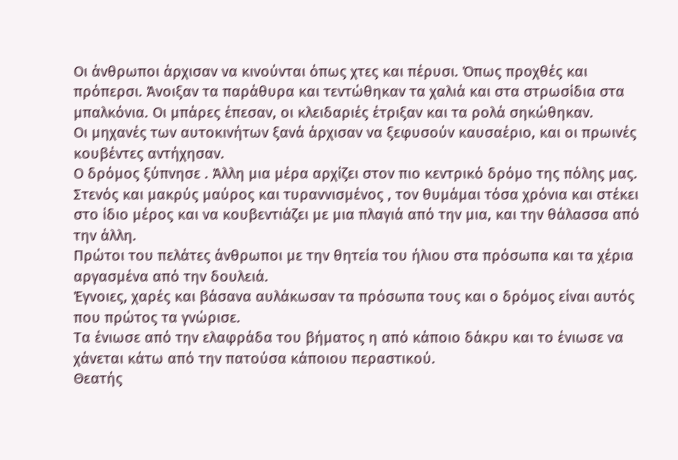Οι άνθρωποι άρχισαν να κινούνται όπως χτες και πέρυσι. Όπως προχθές και πρόπερσι. Άνοιξαν τα παράθυρα και τεντώθηκαν τα χαλιά και στα στρωσίδια στα μπαλκόνια. Οι μπάρες έπεσαν, οι κλειδαριές έτριξαν και τα ρολά σηκώθηκαν.
Οι μηχανές των αυτοκινήτων ξανά άρχισαν να ξεφυσούν καυσαέριο, και οι πρωινές κουβέντες αντήχησαν.
Ο δρόμος ξύπνησε . Άλλη μια μέρα αρχίζει στον πιο κεντρικό δρόμο της πόλης μας.
Στενός και μακρύς μαύρος και τυραννισμένος , τον θυμάμαι τόσα χρόνια και στέκει στο ίδιο μέρος και να κουβεντιάζει με μια πλαγιά από την μια, και την θάλασσα από την άλλη.
Πρώτοι του πελάτες άνθρωποι με την θητεία του ήλιου στα πρόσωπα και τα χέρια αργασμένα από την δουλειά.
Έγνοιες, χαρές και βάσανα αυλάκωσαν τα πρόσωπα τους και ο δρόμος είναι αυτός που πρώτος τα γνώρισε.
Τα ένιωσε από την ελαφράδα του βήματος η από κάποιο δάκρυ και το ένιωσε να χάνεται κάτω από την πατούσα κάποιου περαστικού.
Θεατής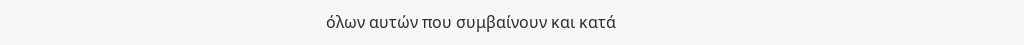όλων αυτών που συμβαίνουν και κατά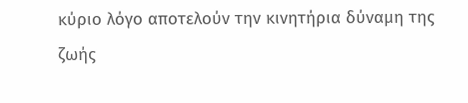κύριο λόγο αποτελούν την κινητήρια δύναμη της ζωής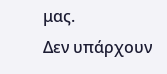μας.
Δεν υπάρχουν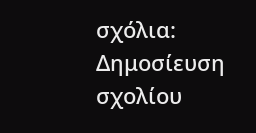σχόλια:
Δημοσίευση σχολίου